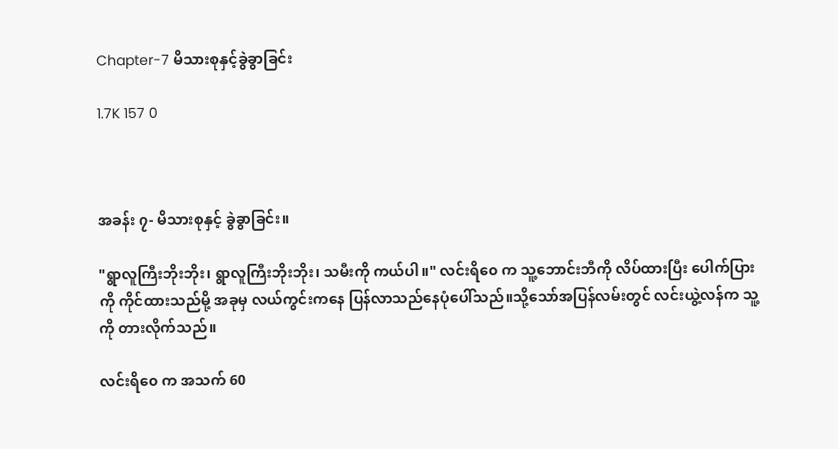Chapter-7 မိသားစုနှင့်ခွဲခွာခြင်း

1.7K 157 0



အခန်း ၇- မိသားစုနှင့် ခွဲခွာခြင်း။

"ရွာလူကြီးဘိုးဘိုး၊ ရွာလူကြီးဘိုးဘိုး၊ သမီးကို ကယ်ပါ။" လင်းရိ၀ေ က သူ့ဘောင်းဘီကို လိပ်ထားပြီး ပေါက်ပြားကို ကိုင်ထားသည်မို့ အခုမှ လယ်ကွင်းကနေ ပြန်လာသည်နေပုံပေါ်သည်။သို့သော်အပြန်လမ်းတွင် လင်းယွဲ့လန်က သူ့ကို တားလိုက်သည်။

လင်းရိ၀ေ က အသက် 60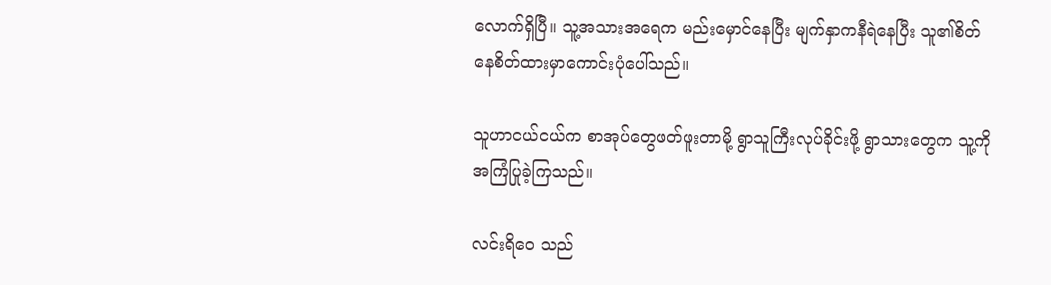လောက်ရှိပြီ။ သူ့အသားအရေက မည်းမှောင်နေပြီး မျက်နှာကနီရဲနေပြီး သူ၏စိတ်နေစိတ်ထားမှာကောင်းပုံပေါ်သည်။

သူဟာငယ်ငယ်က စာအုပ်တွေဖတ်ဖူးတာမို့ ရွာသူကြီးလုပ်ခိုင်းဖို့ ရွာသားတွေက သူ့ကို အကြံပြုခဲ့ကြသည်။

လင်းရိ၀ေ သည်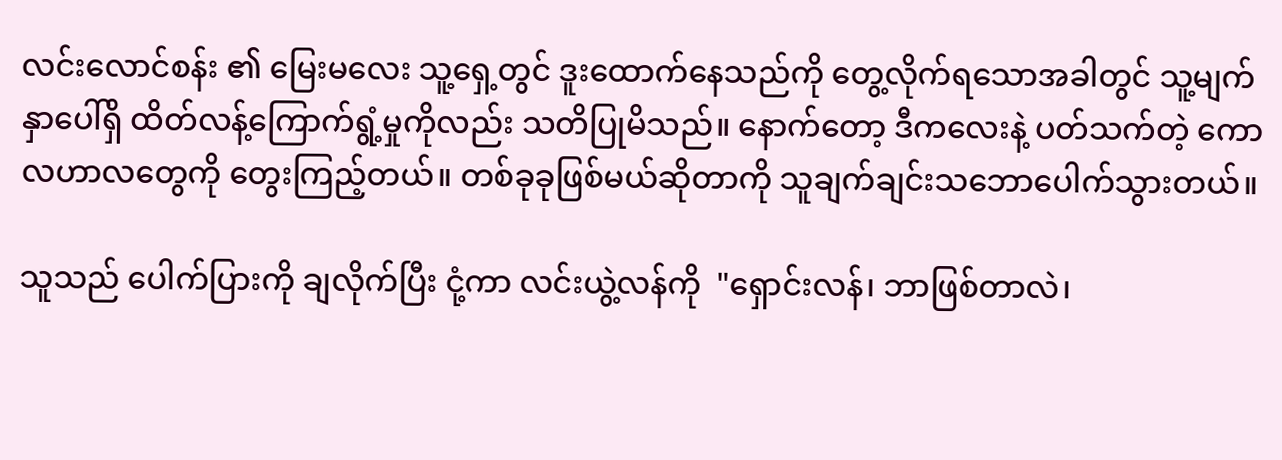လင်းလောင်စန်း ၏ မြေးမလေး သူ့ရှေ့တွင် ဒူးထောက်နေသည်ကို တွေ့လိုက်ရသောအခါတွင် သူ့မျက်နှာပေါ်ရှိ ထိတ်လန့်ကြောက်ရွံ့မှုကိုလည်း သတိပြုမိသည်။ နောက်တော့ ဒီကလေးနဲ့ ပတ်သက်တဲ့ ကောလဟာလတွေကို တွေးကြည့်တယ်။ တစ်ခုခုဖြစ်မယ်ဆိုတာကို သူချက်ချင်းသဘောပေါက်သွားတယ်။

သူသည် ပေါက်ပြားကို ချလိုက်ပြီး ငုံ့ကာ လင်းယွဲ့လန်ကို  "ရှောင်းလန်၊ ဘာဖြစ်တာလဲ၊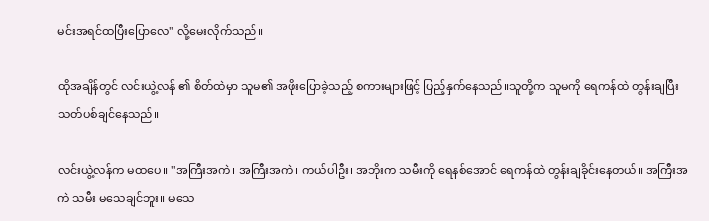မင်းအရင်ထပြီးပြောလေ" လို့မေးလိုက်သည်။

ထိုအချိန်တွင် လင်းယွဲ့လန် ၏ စိတ်ထဲမှာ သူမ၏ အဖိုးပြောခဲ့သည့် စကားများဖြင့် ပြည့်နှက်နေသည်။သူတို့က သူမကို ရေကန်ထဲ တွန်းချပြီး သတ်ပစ်ချင်နေသည်။

လင်းယွဲ့လန်က မထပေ။ "အကြီးအကဲ၊ အကြီးအကဲ၊ ကယ်ပါဦး၊ အဘိုးက သမီးကို ရေနစ်အောင် ရေကန်ထဲ တွန်းချခိုင်းနေတယ်။ အကြီးအကဲ သမီး မသေချင်ဘူး။ မသေ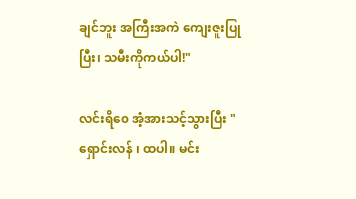ချင်ဘူး အကြီးအကဲ ကျေးဇူးပြုပြီး၊ သမီးကိုကယ်ပါ!"

လင်းရိ၀ေ အံ့အားသင့်သွားပြီး "ရှောင်းလန် ၊ ထပါ။ မင်း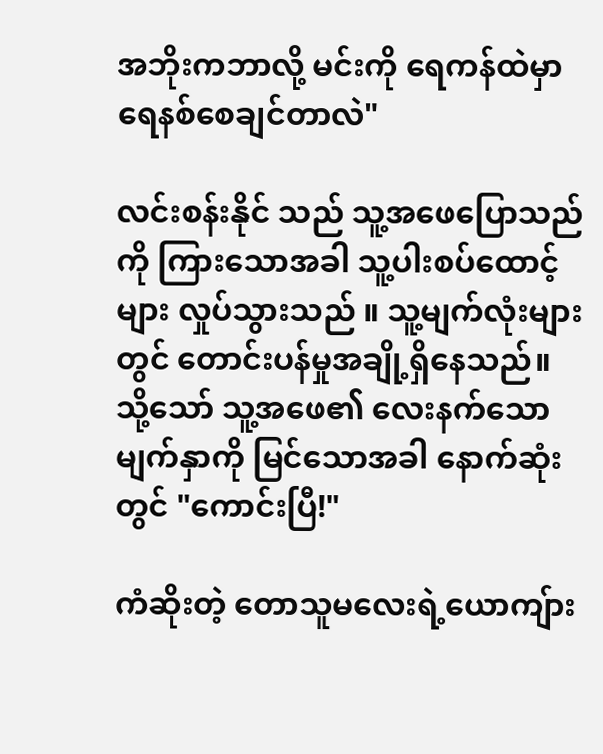အဘိုးကဘာလို့ မင်းကို ရေကန်ထဲမှာရေနစ်စေချင်တာလဲ"

လင်းစန်းနိုင် သည် သူ့အဖေပြောသည်ကို ကြားသောအခါ သူ့ပါးစပ်ထောင့်များ လှုပ်သွားသည် ။ သူ့မျက်လုံးများတွင် တောင်းပန်မှုအချို့ရှိနေသည်။ သို့သော် သူ့အဖေ၏ လေးနက်သော မျက်နှာကို မြင်သောအခါ နောက်ဆုံးတွင် "ကောင်းပြီ!"

ကံဆိုးတဲ့ တောသူမလေးရဲ့ယောကျ်ား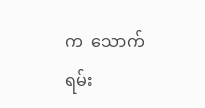က  သောက်ရမ်း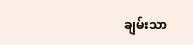ချမ်းသာ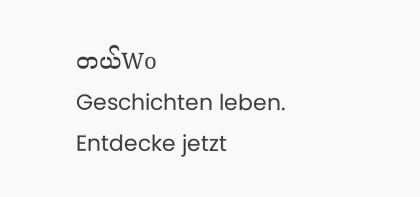တယ်Wo Geschichten leben. Entdecke jetzt